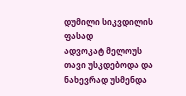დუმილი სიკვდილის ფასად
ადვოკატ მელოუს თავი უსკდებოდა და ნახევრად უსმენდა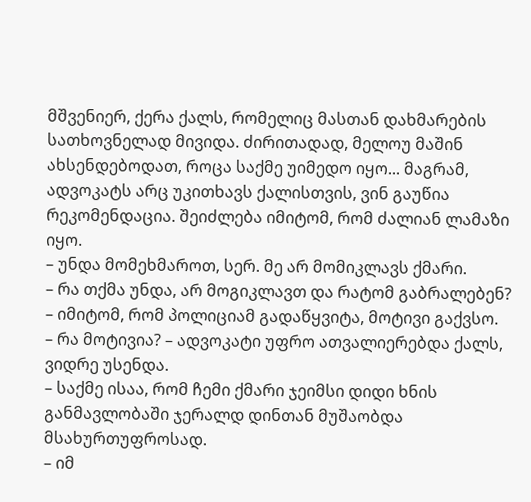მშვენიერ, ქერა ქალს, რომელიც მასთან დახმარების სათხოვნელად მივიდა. ძირითადად, მელოუ მაშინ ახსენდებოდათ, როცა საქმე უიმედო იყო... მაგრამ, ადვოკატს არც უკითხავს ქალისთვის, ვინ გაუწია რეკომენდაცია. შეიძლება იმიტომ, რომ ძალიან ლამაზი იყო.
– უნდა მომეხმაროთ, სერ. მე არ მომიკლავს ქმარი.
– რა თქმა უნდა, არ მოგიკლავთ და რატომ გაბრალებენ?
– იმიტომ, რომ პოლიციამ გადაწყვიტა, მოტივი გაქვსო.
– რა მოტივია? – ადვოკატი უფრო ათვალიერებდა ქალს, ვიდრე უსენდა.
– საქმე ისაა, რომ ჩემი ქმარი ჯეიმსი დიდი ხნის განმავლობაში ჯერალდ დინთან მუშაობდა მსახურთუფროსად.
– იმ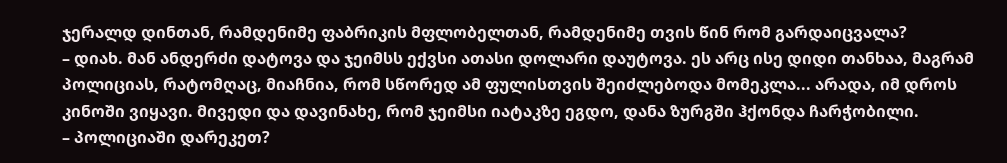ჯერალდ დინთან, რამდენიმე ფაბრიკის მფლობელთან, რამდენიმე თვის წინ რომ გარდაიცვალა?
– დიახ. მან ანდერძი დატოვა და ჯეიმსს ექვსი ათასი დოლარი დაუტოვა. ეს არც ისე დიდი თანხაა, მაგრამ პოლიციას, რატომღაც, მიაჩნია, რომ სწორედ ამ ფულისთვის შეიძლებოდა მომეკლა... არადა, იმ დროს კინოში ვიყავი. მივედი და დავინახე, რომ ჯეიმსი იატაკზე ეგდო, დანა ზურგში ჰქონდა ჩარჭობილი.
– პოლიციაში დარეკეთ?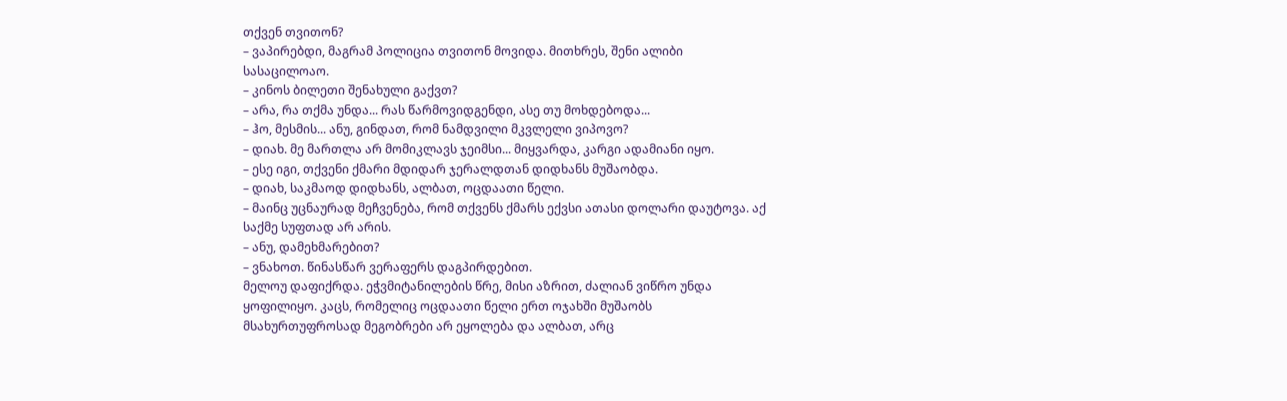თქვენ თვითონ?
– ვაპირებდი, მაგრამ პოლიცია თვითონ მოვიდა. მითხრეს, შენი ალიბი სასაცილოაო.
– კინოს ბილეთი შენახული გაქვთ?
– არა, რა თქმა უნდა... რას წარმოვიდგენდი, ასე თუ მოხდებოდა...
– ჰო, მესმის... ანუ, გინდათ, რომ ნამდვილი მკვლელი ვიპოვო?
– დიახ. მე მართლა არ მომიკლავს ჯეიმსი... მიყვარდა, კარგი ადამიანი იყო.
– ესე იგი, თქვენი ქმარი მდიდარ ჯერალდთან დიდხანს მუშაობდა.
– დიახ, საკმაოდ დიდხანს, ალბათ, ოცდაათი წელი.
– მაინც უცნაურად მეჩვენება, რომ თქვენს ქმარს ექვსი ათასი დოლარი დაუტოვა. აქ საქმე სუფთად არ არის.
– ანუ, დამეხმარებით?
– ვნახოთ. წინასწარ ვერაფერს დაგპირდებით.
მელოუ დაფიქრდა. ეჭვმიტანილების წრე, მისი აზრით, ძალიან ვიწრო უნდა ყოფილიყო. კაცს, რომელიც ოცდაათი წელი ერთ ოჯახში მუშაობს მსახურთუფროსად მეგობრები არ ეყოლება და ალბათ, არც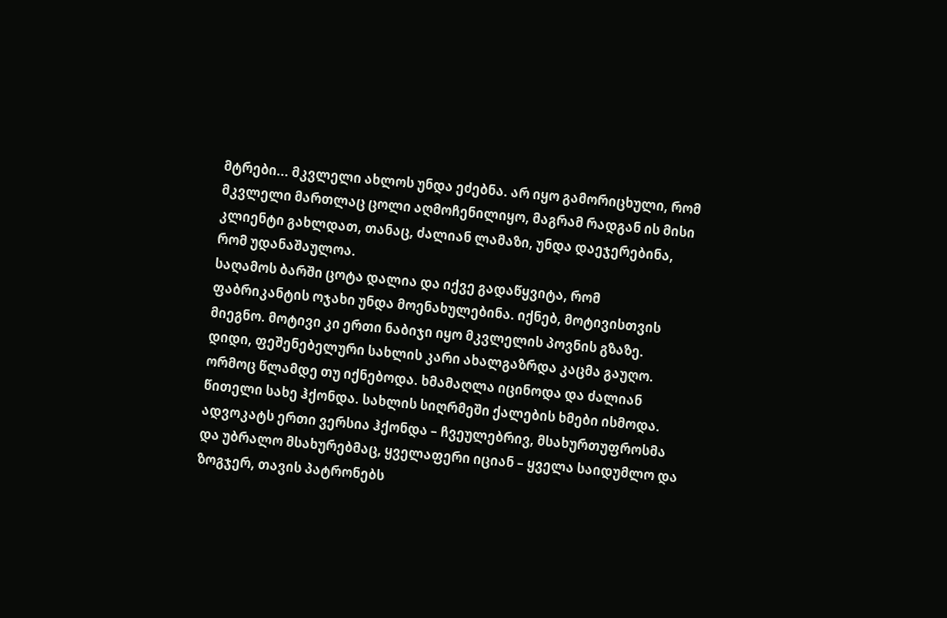მტრები... მკვლელი ახლოს უნდა ეძებნა. არ იყო გამორიცხული, რომ მკვლელი მართლაც ცოლი აღმოჩენილიყო, მაგრამ რადგან ის მისი კლიენტი გახლდათ, თანაც, ძალიან ლამაზი, უნდა დაეჯერებინა, რომ უდანაშაულოა.
საღამოს ბარში ცოტა დალია და იქვე გადაწყვიტა, რომ ფაბრიკანტის ოჯახი უნდა მოენახულებინა. იქნებ, მოტივისთვის მიეგნო. მოტივი კი ერთი ნაბიჯი იყო მკვლელის პოვნის გზაზე.
დიდი, ფეშენებელური სახლის კარი ახალგაზრდა კაცმა გაუღო. ორმოც წლამდე თუ იქნებოდა. ხმამაღლა იცინოდა და ძალიან წითელი სახე ჰქონდა. სახლის სიღრმეში ქალების ხმები ისმოდა. ადვოკატს ერთი ვერსია ჰქონდა – ჩვეულებრივ, მსახურთუფროსმა და უბრალო მსახურებმაც, ყველაფერი იციან – ყველა საიდუმლო და ზოგჯერ, თავის პატრონებს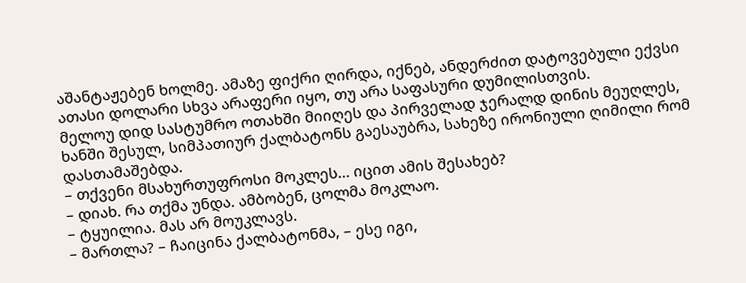აშანტაჟებენ ხოლმე. ამაზე ფიქრი ღირდა, იქნებ, ანდერძით დატოვებული ექვსი ათასი დოლარი სხვა არაფერი იყო, თუ არა საფასური დუმილისთვის.
მელოუ დიდ სასტუმრო ოთახში მიიღეს და პირველად ჯერალდ დინის მეუღლეს, ხანში შესულ, სიმპათიურ ქალბატონს გაესაუბრა, სახეზე ირონიული ღიმილი რომ დასთამაშებდა.
– თქვენი მსახურთუფროსი მოკლეს... იცით ამის შესახებ?
– დიახ. რა თქმა უნდა. ამბობენ, ცოლმა მოკლაო.
– ტყუილია. მას არ მოუკლავს.
– მართლა? – ჩაიცინა ქალბატონმა, – ესე იგი,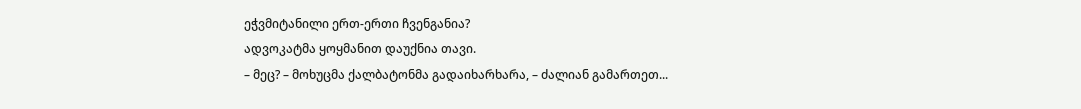ეჭვმიტანილი ერთ-ერთი ჩვენგანია?
ადვოკატმა ყოყმანით დაუქნია თავი.
– მეც? – მოხუცმა ქალბატონმა გადაიხარხარა, – ძალიან გამართეთ...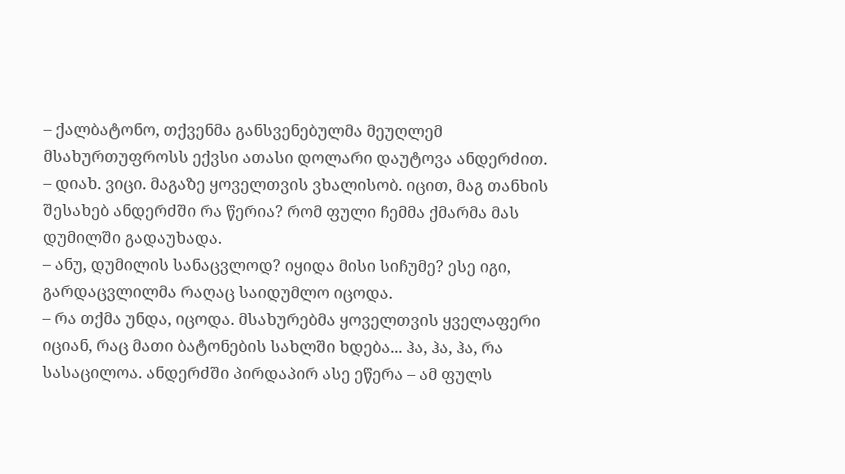– ქალბატონო, თქვენმა განსვენებულმა მეუღლემ მსახურთუფროსს ექვსი ათასი დოლარი დაუტოვა ანდერძით.
– დიახ. ვიცი. მაგაზე ყოველთვის ვხალისობ. იცით, მაგ თანხის შესახებ ანდერძში რა წერია? რომ ფული ჩემმა ქმარმა მას დუმილში გადაუხადა.
– ანუ, დუმილის სანაცვლოდ? იყიდა მისი სიჩუმე? ესე იგი, გარდაცვლილმა რაღაც საიდუმლო იცოდა.
– რა თქმა უნდა, იცოდა. მსახურებმა ყოველთვის ყველაფერი იციან, რაც მათი ბატონების სახლში ხდება... ჰა, ჰა, ჰა, რა სასაცილოა. ანდერძში პირდაპირ ასე ეწერა – ამ ფულს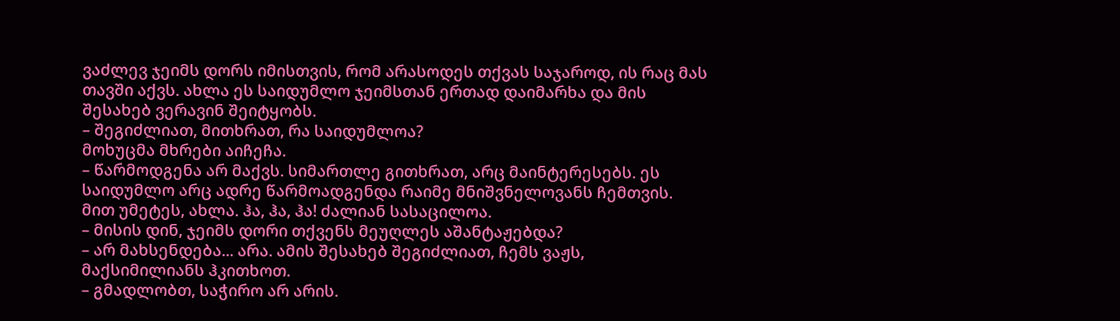ვაძლევ ჯეიმს დორს იმისთვის, რომ არასოდეს თქვას საჯაროდ, ის რაც მას თავში აქვს. ახლა ეს საიდუმლო ჯეიმსთან ერთად დაიმარხა და მის შესახებ ვერავინ შეიტყობს.
– შეგიძლიათ, მითხრათ, რა საიდუმლოა?
მოხუცმა მხრები აიჩეჩა.
– წარმოდგენა არ მაქვს. სიმართლე გითხრათ, არც მაინტერესებს. ეს საიდუმლო არც ადრე წარმოადგენდა რაიმე მნიშვნელოვანს ჩემთვის. მით უმეტეს, ახლა. ჰა, ჰა, ჰა! ძალიან სასაცილოა.
– მისის დინ, ჯეიმს დორი თქვენს მეუღლეს აშანტაჟებდა?
– არ მახსენდება... არა. ამის შესახებ შეგიძლიათ, ჩემს ვაჟს, მაქსიმილიანს ჰკითხოთ.
– გმადლობთ, საჭირო არ არის.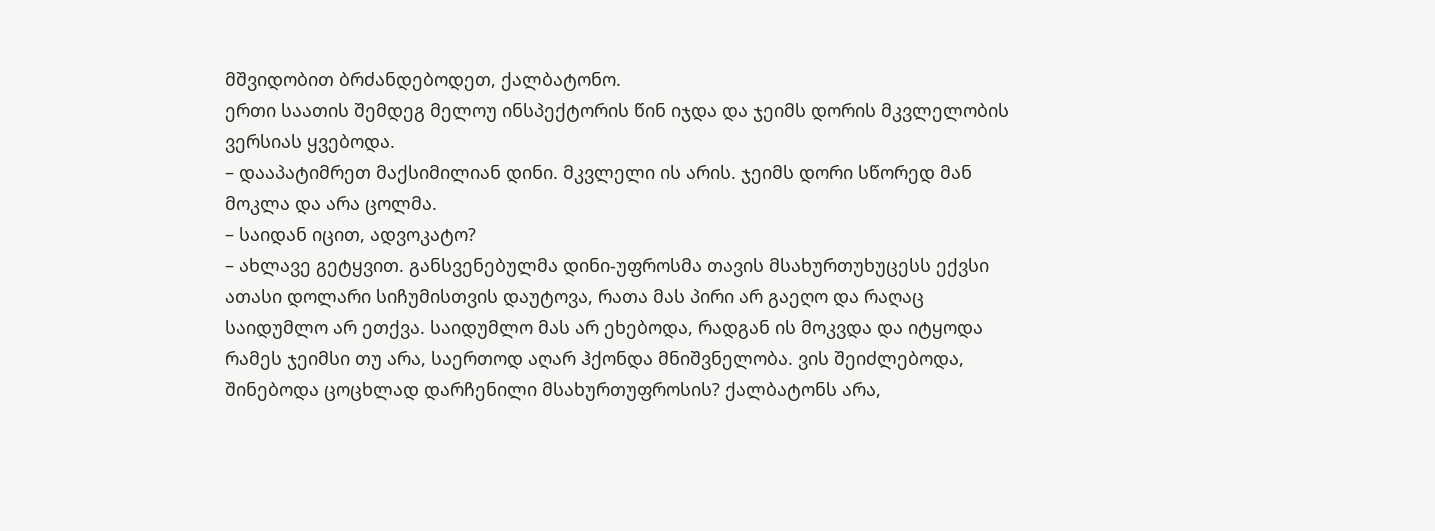მშვიდობით ბრძანდებოდეთ, ქალბატონო.
ერთი საათის შემდეგ მელოუ ინსპექტორის წინ იჯდა და ჯეიმს დორის მკვლელობის ვერსიას ყვებოდა.
– დააპატიმრეთ მაქსიმილიან დინი. მკვლელი ის არის. ჯეიმს დორი სწორედ მან მოკლა და არა ცოლმა.
– საიდან იცით, ადვოკატო?
– ახლავე გეტყვით. განსვენებულმა დინი-უფროსმა თავის მსახურთუხუცესს ექვსი ათასი დოლარი სიჩუმისთვის დაუტოვა, რათა მას პირი არ გაეღო და რაღაც საიდუმლო არ ეთქვა. საიდუმლო მას არ ეხებოდა, რადგან ის მოკვდა და იტყოდა რამეს ჯეიმსი თუ არა, საერთოდ აღარ ჰქონდა მნიშვნელობა. ვის შეიძლებოდა, შინებოდა ცოცხლად დარჩენილი მსახურთუფროსის? ქალბატონს არა,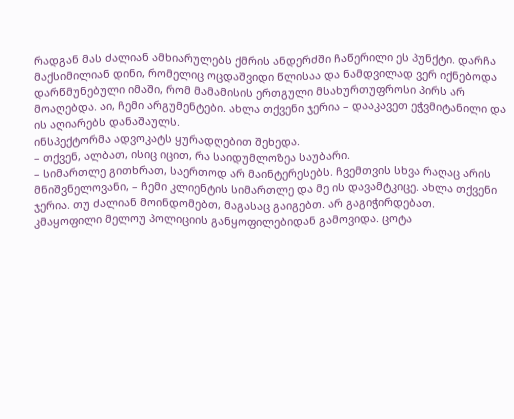რადგან მას ძალიან ამხიარულებს ქმრის ანდერძში ჩაწერილი ეს პუნქტი. დარჩა მაქსიმილიან დინი, რომელიც ოცდაშვიდი წლისაა და ნამდვილად ვერ იქნებოდა დარწმუნებული იმაში, რომ მამამისის ერთგული მსახურთუფროსი პირს არ მოაღებდა. აი, ჩემი არგუმენტები. ახლა თქვენი ჯერია – დააკავეთ ეჭვმიტანილი და ის აღიარებს დანაშაულს.
ინსპექტორმა ადვოკატს ყურადღებით შეხედა.
– თქვენ, ალბათ, ისიც იცით, რა საიდუმლოზეა საუბარი.
– სიმართლე გითხრათ, საერთოდ არ მაინტერესებს. ჩვემთვის სხვა რაღაც არის მნიშვნელოვანი, – ჩემი კლიენტის სიმართლე და მე ის დავამტკიცე. ახლა თქვენი ჯერია. თუ ძალიან მოინდომებთ, მაგასაც გაიგებთ. არ გაგიჭირდებათ.
კმაყოფილი მელოუ პოლიციის განყოფილებიდან გამოვიდა. ცოტა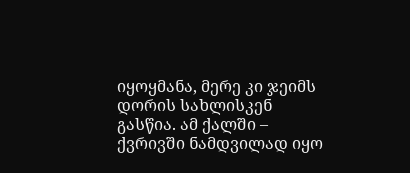იყოყმანა, მერე კი ჯეიმს დორის სახლისკენ გასწია. ამ ქალში – ქვრივში ნამდვილად იყო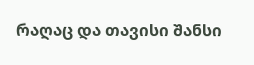რაღაც და თავისი შანსი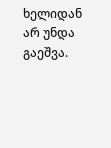ხელიდან არ უნდა გაეშვა.